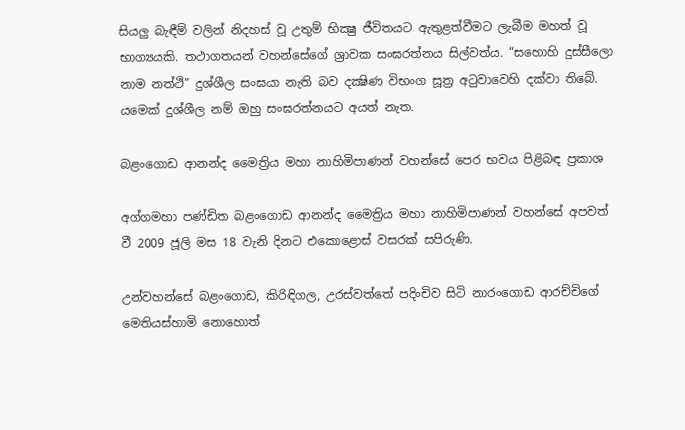සියලු බැඳීම් වලින් නිදහස් වූ උතුම් භික්‍ෂු ජීවිතයට ඇතුළත්වීමට ලැබීම මහත් වූ භාග්‍යයකි. තථාගතයන් වහන්සේගේ ශ්‍රාවක සංඝරත්නය සිල්වත්ය. “සහොහි දුස්සීලො නාම නත්ථි” දුශ්ශීල සංඝයා නැති බව දක්‍ෂිණ විභංග සූත්‍ර අටුවාවෙහි දක්වා තිබේ. යමෙක් දුශ්ශීල නම් ඔහු සංඝරත්නයට අයත් නැත.

බළංගොඩ ආනන්ද මෛත්‍රිය මහා නාහිමිපාණන් වහන්සේ පෙර භවය පිළිබඳ ප්‍රකාශ

අග්ගමහා පණ්ඩිත බළංගොඩ ආනන්ද මෛත්‍රිය මහා නාහිමිපාණන් වහන්සේ අපවත් වී 2009 ජූලි මස 18 වැනි දිනට එකොළොස් වසරක් සපිරුණි.

උන්වහන්සේ බළංගොඩ, කිරිඳිගල, උරස්වත්තේ පදිංචිව සිටි නාරංගොඩ ආරච්චිගේ මෙතියස්හාමි නොහොත්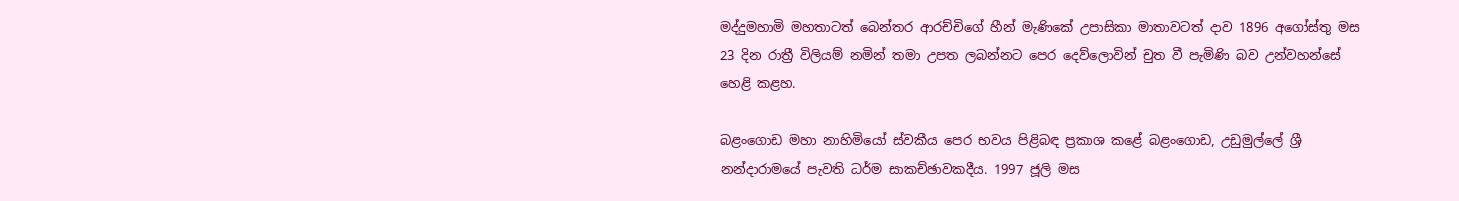මද්දුමහාමි මහතාටත් බෙන්තර ආරච්චිගේ හීන් මැණිකේ උපාසිකා මාතාවටත් දාව 1896 අගෝස්තු මස 23 දින රාත්‍රී විලියම් නමින් තමා උපත ලබන්නට පෙර දෙව්ලොවින් චුත වී පැමිණි බව උන්වහන්සේ හෙළි කළහ.

බළංගොඩ මහා නාහිමියෝ ස්වකීය පෙර භවය පිළිබඳ ප්‍රකාශ කළේ බළංගොඩ, උඩුමුල්ලේ ශ්‍රී නන්දාරාමයේ පැවති ධර්ම සාකච්ඡාවකදීය. 1997 ජූලි මස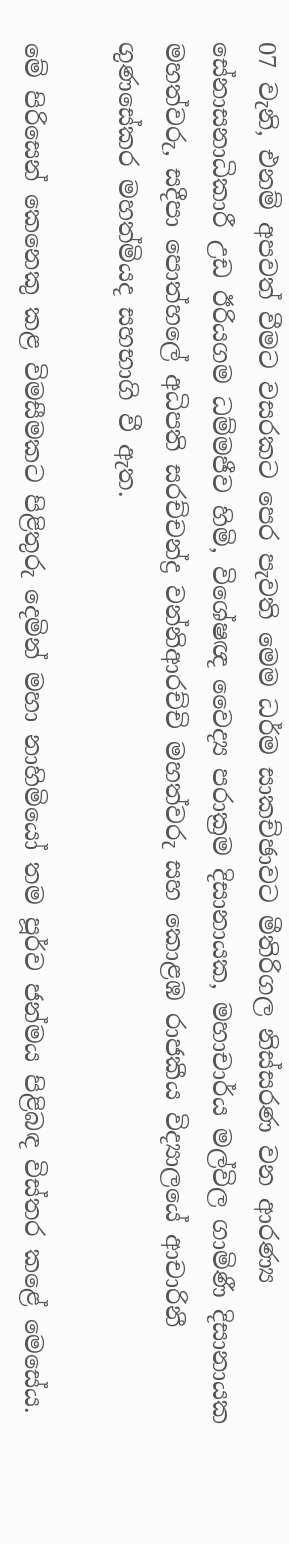07 වැනි, එනම් අපවත් වීමට වසරකට පෙර පැවති මෙම ධර්ම සාකච්ඡාවට මීතිරිගල නිස්සරණ වන ආරණ්‍ය සේනාසනාධිකාරී උඩ ඊරියගම ධම්මජීව හිමි, විශේෂඥ වෛද්‍ය පරාක්‍රම දිසානායක, මහාචාර්ය මල්විල ගාමිණී දිසානායක මහත්වරු, සදීපා පොත්හලේ අධිපති සරච්චන්ද්‍ර වන්නිආරච්චි මහත්වරු සහ කොළඹ රාජකීය විද්‍යාලයේ ආචාරිනී ගුණසේකර මහත්මියද සහභාගි වී ඇත.

මේ පිරිසෙන් කෙනෙකු කළ විමසීමකට පිළිතුරු දෙමින් මහා නාහිමියෝ තම පූර්ව ජන්මය පිළිබඳ විස්තර කළේ මෙසේය.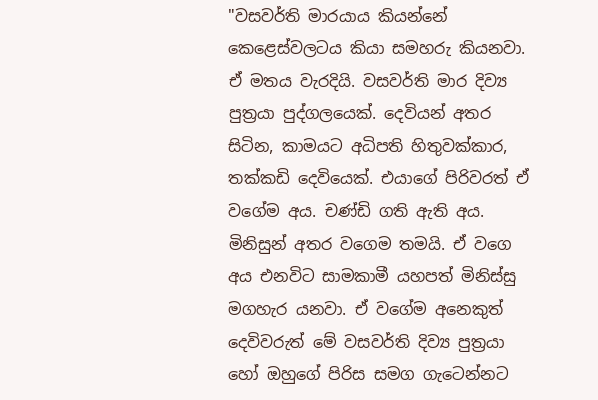"වසවර්ති මාරයාය කියන්නේ කෙළෙස්වලටය කියා සමහරු කියනවා. ඒ මතය වැරදියි. වසවර්ති මාර දිව්‍ය පුත්‍රයා පුද්ගලයෙක්. දෙවියන් අතර සිටින, කාමයට අධිපති හිතුවක්කාර, තක්කඩි දෙවියෙක්. එයාගේ පිරිවරත් ඒ වගේම අය. චණ්ඩි ගති ඇති අය. මිනිසුන් අතර වගෙම තමයි. ඒ වගෙ අය එනවිට සාමකාමී යහපත් මිනිස්සු මගහැර යනවා. ඒ වගේම අනෙකුත් දෙවිවරුත් මේ වසවර්ති දිව්‍ය පුත්‍රයා හෝ ඔහුගේ පිරිස සමග ගැටෙන්නට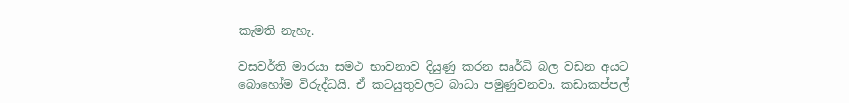කැමති නැහැ.

වසවර්ති මාරයා සමථ භාවනාව දියුණු කරන සෘර්ධි බල වඩන අයට බොහෝම විරුද්ධයි. ඒ කටයුතුවලට බාධා පමුණුවනවා. කඩාකප්පල්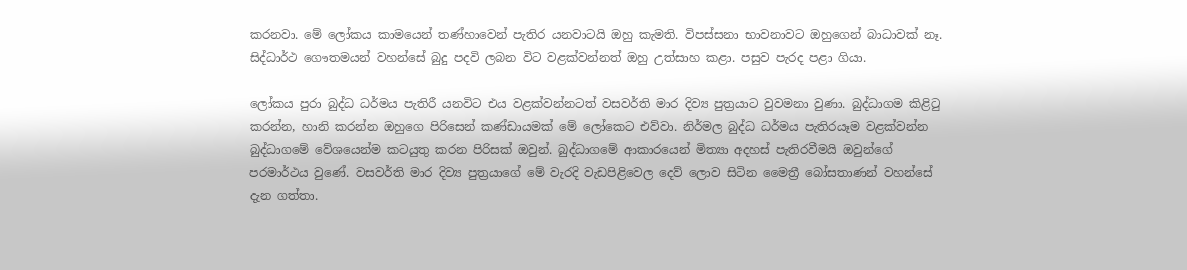කරනවා. මේ ලෝකය කාමයෙන් තණ්හාවෙන් පැතිර යනවාටයි ඔහු කැමති. විපස්සනා භාවනාවට ඔහුගෙන් බාධාවක් නෑ. සිද්ධාර්ථ ගෞතමයන් වහන්සේ බුදු පදවි ලබන විට වළක්වන්නත් ඔහු උත්සාහ කළා. පසුව පැරද පළා ගියා.

ලෝකය පුරා බුද්ධ ධර්මය පැතිරී යනවිට එය වළක්වන්නටත් වසවර්ති මාර දිව්‍ය පුත්‍රයාට වුවමනා වුණා. බුද්ධාගම කිළිටු කරන්න, හානි කරන්න ඔහුගෙ පිරිසෙන් කණ්ඩායමක් මේ ලෝකෙට එව්වා. නිර්මල බුද්ධ ධර්මය පැතිරයෑම වළක්වන්න බුද්ධාගමේ වේශයෙන්ම කටයුතු කරන පිරිසක් ඔවුන්. බුද්ධාගමේ ආකාරයෙන් මිත්‍යා අදහස් පැතිරවීමයි ඔවුන්ගේ පරමාර්ථය වුණේ. වසවර්ති මාර දිව්‍ය පුත්‍රයාගේ මේ වැරදි වැඩපිළිවෙල දෙව් ලොව සිටින මෛත්‍රී බෝසතාණන් වහන්සේ දැන ගත්තා.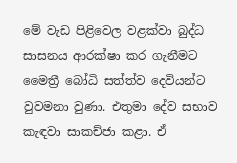මේ වැඩ පිළිවෙල වළක්වා බුද්ධ සාසනය ආරක්ෂා කර ගැනීමට මෛත්‍රී බෝධි සත්ත්ව දෙවියන්ට වුවමනා වුණා. එතුමා දේව සභාව කැඳවා සාකච්ජා කළා. ඒ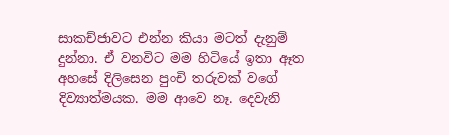සාකච්ජාවට එන්න කියා මටත් දැනුම් දුන්නා. ඒ වනවිට මම හිටියේ ඉතා ඈත අහසේ දිලිසෙන පුංචි තරුවක් වගේ දිව්‍යාත්මයක. මම ආවෙ නෑ. දෙවැනි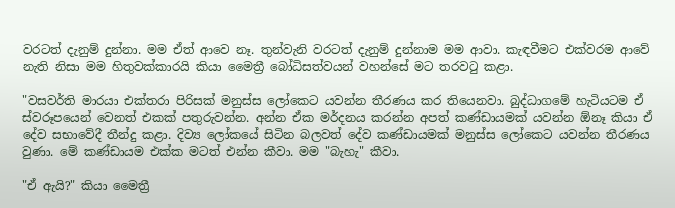වරටත් දැනුම් දුන්නා. මම ඒත් ආවෙ නෑ. තුන්වැනි වරටත් දැනුම් දුන්නාම මම ආවා. කැඳවීමට එක්වරම ආවේ නැති නිසා මම හිතුවක්කාරයි කියා මෛත්‍රී බෝධිසත්වයන් වහන්සේ මට තරවටු කළා.

"වසවර්ති මාරයා එක්තරා පිරිසක් මනුස්ස ලෝකෙට යවන්න තීරණය කර තියෙනවා. බුද්ධාගමේ හැටියටම ඒ ස්වරූපයෙන් වෙනත් එකක් පතුරුවන්න. අන්න ඒක මර්දනය කරන්න අපත් කණ්ඩායමක් යවන්න ඕනෑ කියා ඒ දේව සභාවේදී තීන්දු කළා. දිව්‍ය ලෝකයේ සිටින බලවත් දේව කණ්ඩායමක් මනුස්ස ලෝකෙට යවන්න තීරණය වුණා. මේ කණ්ඩායම එක්ක මටත් එන්න කීවා. මම "බැහැ" කීවා.

"ඒ ඇයි?" කියා මෛත්‍රී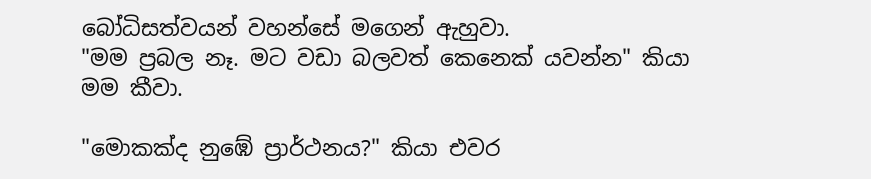බෝධිසත්වයන් වහන්සේ මගෙන් ඇහුවා.
"මම ප්‍රබල නෑ. මට වඩා බලවත් කෙනෙක් යවන්න" කියා මම කීවා.

"මොකක්ද නුඹේ ප්‍රාර්ථනය?" කියා එවර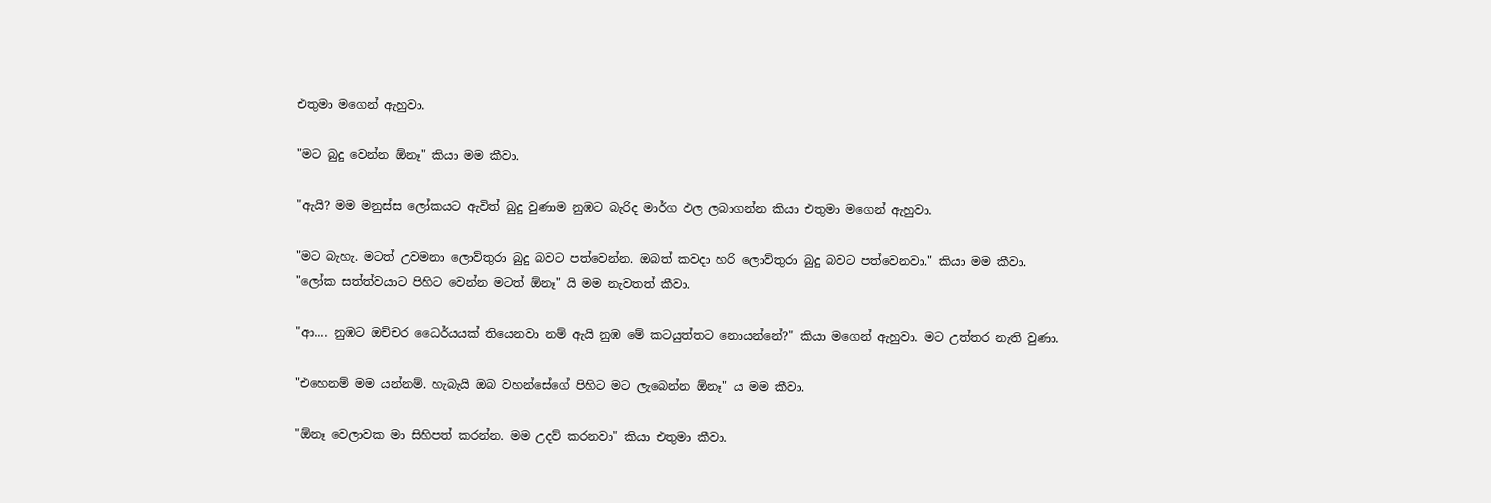එතුමා මගෙන් ඇහුවා.

"මට බුදු වෙන්න ඕනෑ" කියා මම කීවා.

"ඇයි? මම මනුස්ස ලෝකයට ඇවිත් බුදු වුණාම නුඹට බැරිද මාර්ග ඵල ලබාගන්න කියා එතුමා මගෙන් ඇහුවා.

"මට බැහැ. මටත් උවමනා ලොව්තුරා බුදු බවට පත්වෙන්න. ඔබත් කවදා හරි ලොව්තුරා බුදු බවට පත්වෙනවා." කියා මම කීවා.
"ලෝක සත්ත්වයාට පිහිට වෙන්න මටත් ඕනෑ" යි මම නැවතත් කීවා.

"ආ.... නුඹට ඔච්චර ධෛර්යයක් තියෙනවා නම් ඇයි නුඹ මේ කටයුත්තට නොයන්නේ?" කියා මගෙන් ඇහුවා. මට උත්තර නැති වුණා.

"එහෙනම් මම යන්නම්. හැබැයි ඔබ වහන්සේගේ පිහිට මට ලැබෙන්න ඕනෑ" ය මම කීවා.

"ඕනෑ වෙලාවක මා සිහිපත් කරන්න. මම උදව් කරනවා" කියා එතුමා කීවා.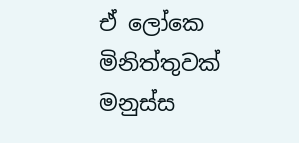ඒ ලෝකෙ මිනිත්තුවක් මනුස්ස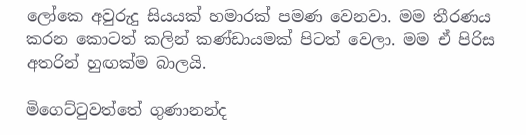ලෝකෙ අවුරුදු සියයක් හමාරක් පමණ වෙනවා. මම තීරණය කරන කොටත් කලින් කණ්ඩායමක් පිටත් වෙලා. මම ඒ පිරිස අතරින් හුඟක්ම බාලයි.

මිගෙට්ටුවත්තේ ගුණානන්ද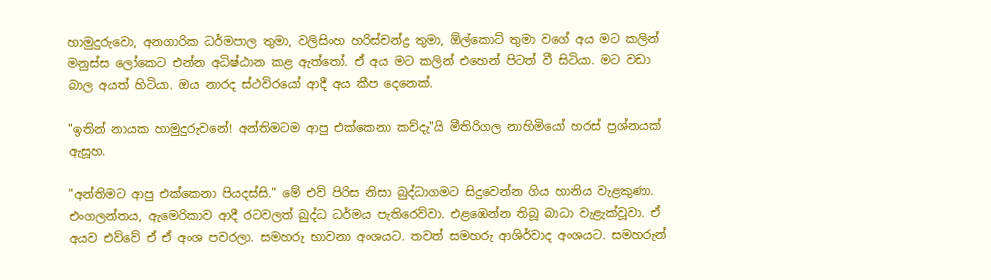හාමුදුරුවො, අනගාරික ධර්මපාල තුමා, වලිසිංහ හරිස්චන්ද්‍ර තුමා, ඕල්කොට් තුමා වගේ අය මට කලින් මනුස්ස ලෝකෙට එන්න අධිෂ්ඨාන කළ ඇත්තෝ. ඒ අය මට කලින් එහෙන් පිටත් වී සිටියා. මට වඩා බාල අයත් හිටියා. ඔය නාරද ස්ථවිරයෝ ආදී අය කීප දෙනෙක්.

"ඉතින් නායක හාමුදුරුවනේ! අන්තිමටම ආපු එක්කෙනා කව්දැ"යි මීතිරිගල නාහිමියෝ හරස් ප්‍රශ්නයක් ඇසූහ.

"අන්තිමට ආපු එක්කෙනා පියදස්සි." මේ එව් පිරිස නිසා බුද්ධාගමට සිදුවෙන්න ගිය හානිය වැළකුණා. එංගලන්තය, ඇමෙරිකාව ආදී රටවලත් බුද්ධ ධර්මය පැතිරෙව්වා. එළඹෙන්න තිබූ බාධා වැළැක්වූවා. ඒ අයව එව්වේ ඒ ඒ අංශ පවරලා. සමහරු භාවනා අංශයට. තවත් සමහරු ආශිර්වාද අංශයට. සමහරුන්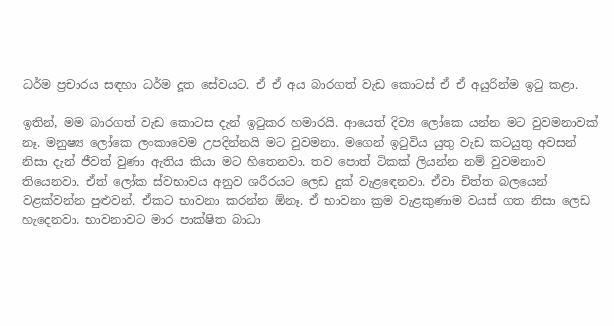ධර්ම ප්‍රචාරය සඳහා ධර්ම දූත සේවයට. ඒ ඒ අය බාරගත් වැඩ කොටස් ඒ ඒ අයුරින්ම ඉටු කළා.

ඉතින්, මම බාරගත් වැඩ කොටස දැන් ඉටුකර හමාරයි. ආයෙත් දිව්‍ය ලෝකෙ යන්න මට වුවමනාවක් නෑ. මනුෂ්‍ය ලෝකෙ ලංකාවෙම උපදින්නයි මට වුවමනා. මගෙන් ඉටුවිය යුතු වැඩ කටයුතු අවසන් නිසා දැන් ජීවත් වුණා ඇතිය කියා මට හිතෙනවා. තව පොත් ටිකක් ලියන්න නම් වුවමනාව තියෙනවා. ඒත් ලෝක ස්වභාවය අනුව ශරීරයට ලෙඩ දුක් වැළඳෙනවා. ඒවා චිත්ත බලයෙන් වළක්වන්න පුළුවන්‍. ඒකට භාවනා කරන්න ඕනෑ. ඒ භාවනා ක්‍රම වැළකුණාම වයස් ගත නිසා ලෙඩ හැදෙනවා. භාවනාවට මාර පාක්ෂිත බාධා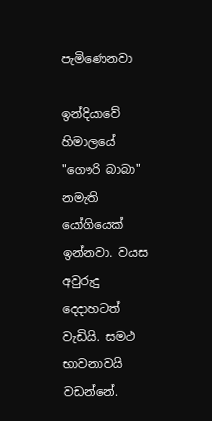පැමිණෙනවා

ඉන්දියාවේ හිමාලයේ "ගෞරි බාබා" නමැති යෝගියෙක් ඉන්නවා. වයස අවුරුදු දෙදාහටත් වැඩියි. සමථ භාවනාවයි වඩන්නේ.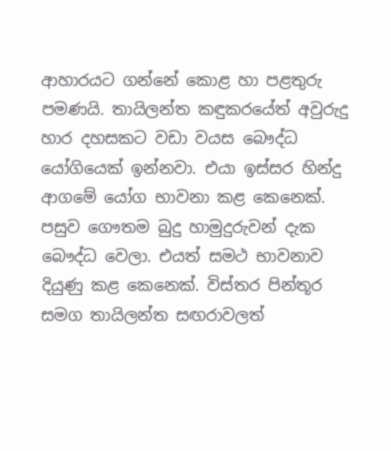ආහාරයට ගන්නේ කොළ හා පළතුරු පමණයි. තායිලන්ත කඳුකරයේත් අවුරුදු හාර දහසකට වඩා වයස බෞද්ධ යෝගියෙක් ඉන්නවා. එයා ඉස්සර හින්දු ආගමේ යෝග භාවනා කළ කෙනෙක්. පසුව ගෞතම බුදු හාමුදුරුවන් දැක බෞද්ධ වෙලා. එයත් සමථ භාවනාව දියුණු කළ කෙනෙක්‍. විස්තර පින්තූර සමග තායිලන්ත සඟරාවලත්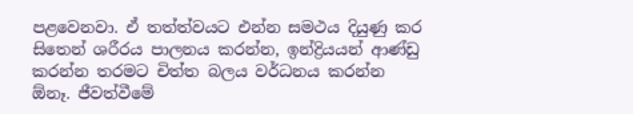පළවෙනවා. ඒ තත්ත්වයට එන්න සමථය දියුණු කර සිතෙන් ශරීරය පාලනය කරන්න, ඉන්ද්‍රියයන් ආණ්ඩු කරන්න තරමට චිත්ත බලය වර්ධනය කරන්න ඕනෑ. ජීවත්වීමේ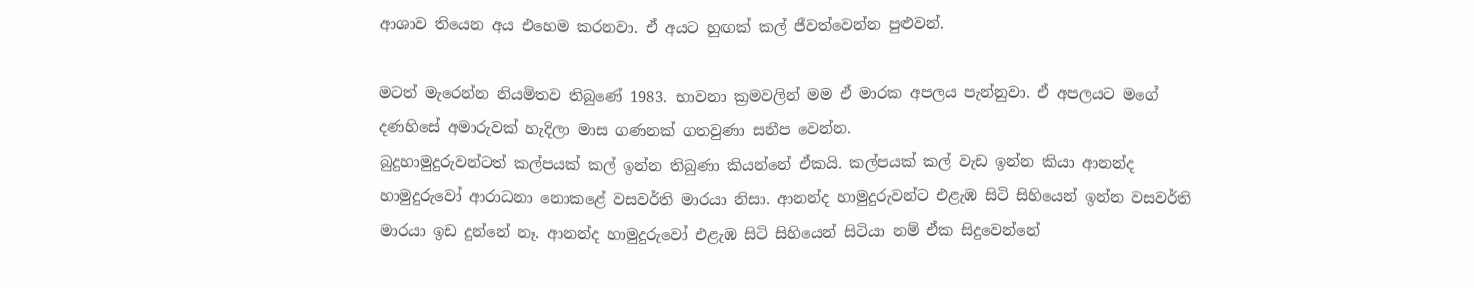ආශාව තියෙන අය එහෙම කරනවා. ඒ අයට හුඟක් කල් ජීවත්වෙන්න පුළුවන්.

මටත් මැරෙන්න නියමිතව තිබුණේ 1983. භාවනා ක්‍රමවලින් මම ඒ මාරක අපලය පැන්නුවා. ඒ අපලයට මගේ දණහිසේ අමාරුවක් හැදිලා මාස ගණනක් ගතවුණා සනීප වෙන්න.
බුදුහාමුදුරුවන්ටත් කල්පයක් කල් ඉන්න තිබුණා කියන්නේ ඒකයි. කල්පයක් කල් වැඩ ඉන්න කියා ආනන්ද හාමුදුරුවෝ ආරාධනා නොකළේ වසවර්ති මාරයා නිසා. ආනන්ද හාමුදුරුවන්ට එළැඹ සිටි සිහියෙන් ඉන්න වසවර්ති මාරයා ඉඩ දුන්නේ නෑ. ආනන්ද හාමුදුරුවෝ එළැඹ සිටි සිහියෙන් සිටියා නම් ඒක සිදුවෙන්නේ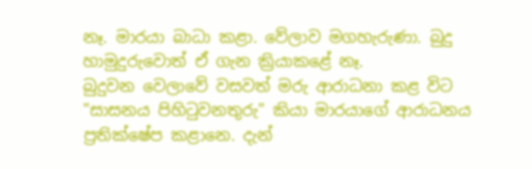නෑ. මාරයා බාධා කළා. වේලාව මගහැරුණා. බුදු හාමුදුරුවොත් ඒ ගැන ක්‍රියාකළේ නෑ.
බුදුවන වෙලාවේ වසවත් මරු ආරාධනා කළ විට "සාසනය පිහිටුවනතුරු" කියා මාරයාගේ ආරාධනය ප්‍රතික්ෂේප කළානෙ. දැන්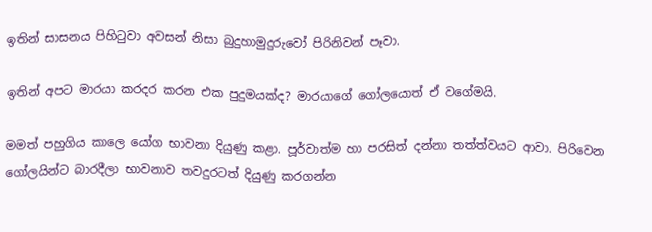ඉතින් සාසනය පිහිටුවා අවසන් නිසා බුදුහාමුදුරුවෝ පිරිනිවන් පෑවා.

ඉතින් අපට මාරයා කරදර කරන එක පුදුමයක්ද? මාරයාගේ ගෝලයොත් ඒ වගේමයි.

මමත් පහුගිය කාලෙ යෝග භාවනා දියුණු කළා. පූර්වාත්ම හා පරසිත් දන්නා තත්ත්වයට ආවා. පිරිවෙන ගෝලයින්ට බාරදීලා භාවනාව තවදුරටත් දියුණු කරගන්න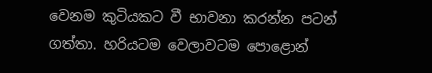වෙනම කුටියකට වී භාවනා කරන්න පටන් ගත්තා. හරියටම වෙලාවටම පොළොන්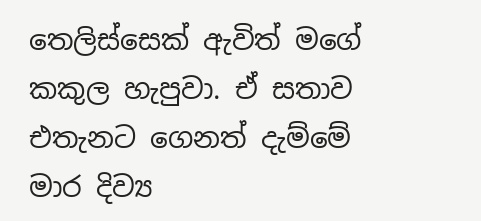තෙලිස්සෙක් ඇවිත් මගේ කකුල හැපුවා. ඒ සතාව එතැනට ගෙනත් දැම්මේ මාර දිව්‍ය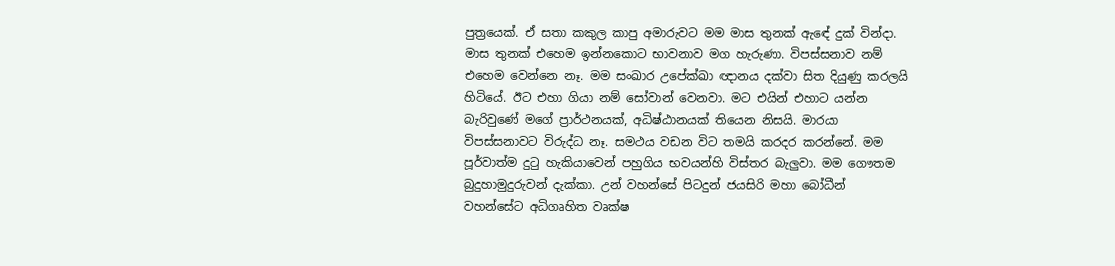පුත්‍රයෙක්. ඒ සතා කකුල කාපු අමාරුවට මම මාස තුනක් ඇඳේ දුක් වින්දා. මාස තුනක් එහෙම ඉන්නකොට භාවනාව මග හැරුණා. විපස්සනාව නම් එහෙම වෙන්නෙ නෑ. මම සංඛාර උපේක්ඛා ඥානය දක්වා සිත දියුණු කරලයි හිටියේ. ඊට එහා ගියා නම් සෝවාන් වෙනවා. මට එයින් එහාට යන්න බැරිවුණේ මගේ ප්‍රාර්ථනයක්, අධිෂ්ඨානයක් තියෙන නිසයි. මාරයා විපස්සනාවට විරුද්ධ නෑ. සමථය වඩන විට තමයි කරදර කරන්නේ. මම පූර්වාත්ම දුටු හැකියාවෙන් පහුගිය භවයන්හි විස්තර බැලුවා. මම ගෞතම බුදුහාමුදුරුවන් දැක්කා. උන් වහන්සේ පිටදුන් ජයසිරි මහා බෝධීන් වහන්සේට අධිගෘහිත වෘක්ෂ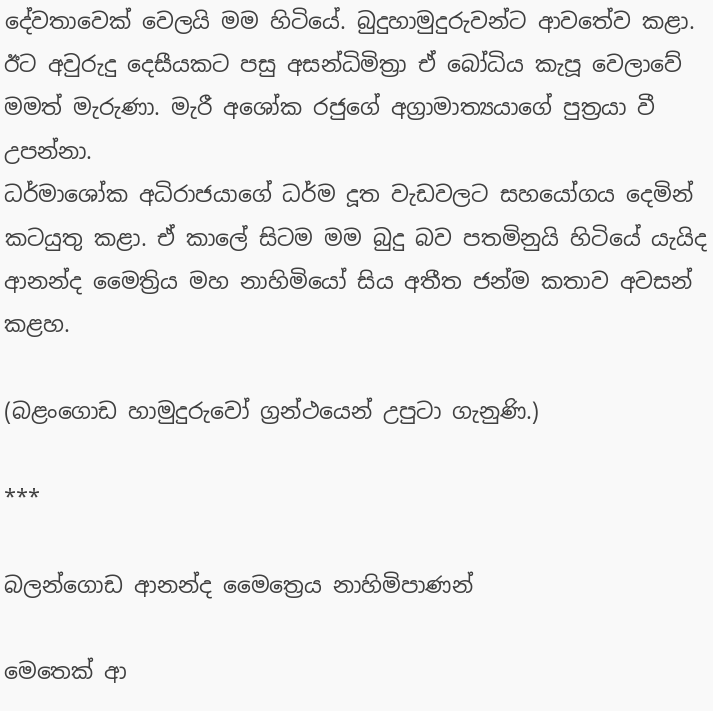දේවතාවෙක් වෙලයි මම හිටියේ. බුදුහාමුදුරුවන්ට ආවතේව කළා. ඊට අවුරුදු දෙසීයකට පසු අසන්ධිමිත්‍රා ඒ බෝධිය කැපූ වෙලාවේ මමත් මැරුණා. මැරී අශෝක රජුගේ අග්‍රාමාත්‍යයාගේ පුත්‍රයා වී උපන්නා.
ධර්මාශෝක අධිරාජයාගේ ධර්ම දූත වැඩවලට සහයෝගය දෙමින් කටයුතු කළා. ඒ කාලේ සිටම මම බුදු බව පතමිනුයි හිටියේ යැයිද ආනන්ද මෛත්‍රිය මහ නාහිමියෝ සිය අතීත ජන්ම කතාව අවසන් කළහ.

(බළංගොඩ හාමුදුරුවෝ ග්‍රන්ථයෙන් උපුටා ගැනුණි.)

***

බලන්ගොඩ ආනන්ද මෛත්‍රෙය නාහිමිපාණන්

මෙතෙක්‌ ආ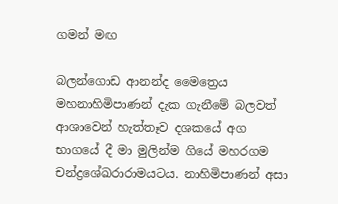ගමන් මඟ

බලන්ගොඩ ආනන්ද මෛත්‍රෙය මහනාහිමිපාණන් දැක ගැනීමේ බලවත් ආශාවෙන් හැත්තෑව දශකයේ අග භාගයේ දී මා මුලින්ම ගියේ මහරගම චන්ද්‍රශේඛරාරාමයටය. නාහිමිපාණන් අසා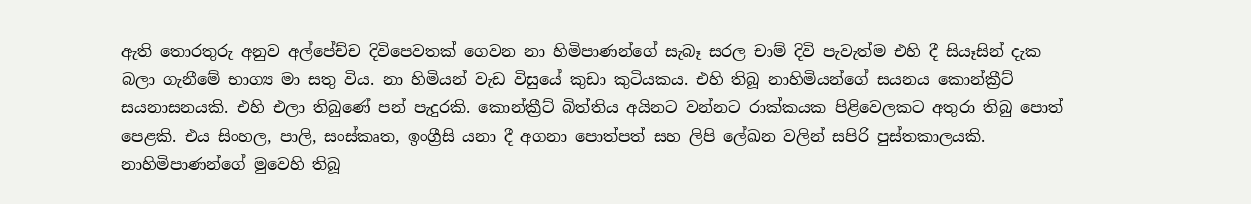ඇති තොරතුරු අනුව අල්පේච්ච දිවිපෙවතක්‌ ගෙවන නා හිමිපාණන්ගේ සැබෑ සරල චාම් දිවි පැවැත්ම එහි දී සියෑසින් දැක බලා ගැනීමේ භාග්‍ය මා සතු විය. නා හිමියන් වැඩ විසුයේ කුඩා කුටියකය. එහි තිබූ නාහිමියන්ගේ සයනය කොන්ක්‍රීට්‌ සයනාසනයකි. එහි එලා තිබුණේ පන් පැදුරකි. කොන්ක්‍රීට්‌ බිත්තිය අයිනට වන්නට රාක්‌කයක පිළිවෙලකට අතුරා තිබු පොත් පෙළකි. එය සිංහල, පාලි, සංස්‌කෘත, ඉංග්‍රීසි යනා දී අගනා පොත්පත් සහ ලිපි ලේඛන වලින් සපිරි පුස්‌තකාලයකි. නාහිමිපාණන්ගේ මුවෙහි තිබූ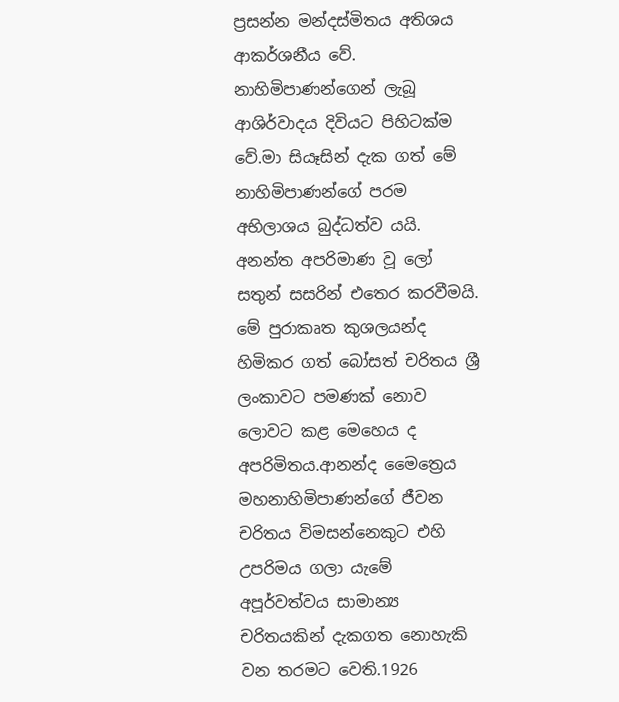ප්‍රසන්න මන්දස්‌මිතය අතිශය ආකර්ශනීය වේ. නාහිමිපාණන්ගෙන් ලැබූ ආශිර්වාදය දිවියට පිහිටක්‌ම වේ.මා සියෑසින් දැක ගත් මේ නාහිමිපාණන්ගේ පරම අභිලාශය බුද්ධත්ව යයි. අනන්ත අපරිමාණ වූ ලෝ සතුන් සසරින් එතෙර කරවීමයි. මේ පුරාකෘත කුශලයන්ද හිමිකර ගත් බෝසත් චරිතය ශ්‍රී ලංකාවට පමණක්‌ නොව ලොවට කළ මෙහෙය ද අපරිමිතය.ආනන්ද මෛත්‍රෙය මහනාහිමිපාණන්ගේ ජීවන චරිතය විමසන්නෙකුට එහි උපරිමය ගලා යැමේ අපූර්වත්වය සාමාන්‍ය චරිතයකින් දැකගත නොහැකි වන තරමට වෙති.1926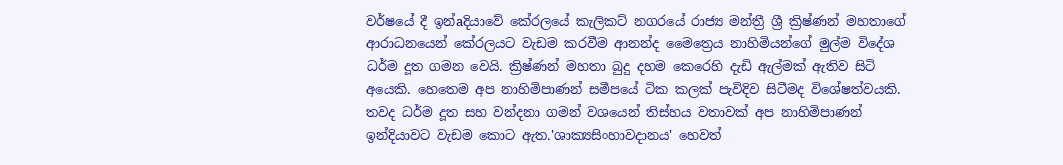වර්ෂයේ දී ඉන්aදියාවේ කේරලයේ කැලිකට්‌ නගරයේ රාජ්‍ය මන්ත්‍රී ශ්‍රී ක්‍රිෂ්ණන් මහතාගේ ආරාධනයෙන් කේරලයට වැඩම කරවීම ආනන්ද මෛත්‍රෙය නාහිමියන්ගේ මුල්ම විදේශ ධර්ම දූත ගමන වෙයි. ක්‍රිෂ්ණන් මහතා බුදු දහම කෙරෙහි දැඩි ඇල්මක්‌ ඇතිව සිටි අයෙකි. හෙතෙම අප නාහිමිපාණන් සමීපයේ ටික කලක්‌ පැවිදිව සිටීමද විශේෂත්වයකි. තවද ධර්ම දූත සහ වන්දනා ගමන් වශයෙන් තිස්‌හය වතාවක්‌ අප නාහිමිපාණන් ඉන්දියාවට වැඩම කොට ඇත.'ශාක්‍යසිංහාවදානය' හෙවත්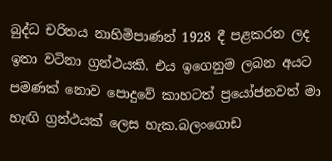බුද්ධ චරිතය නාහිමිපාණන් 1928 දී පළකරන ලද ඉතා වටිනා ග්‍රන්ථයකි. එය ඉගෙනුම ලබන අයට පමණක්‌ නොව පොදුවේ කාහටත් ප්‍රයෝජනවත් මා හැඟි ග්‍රන්ථයක්‌ ලෙස හැක.බලංගොඩ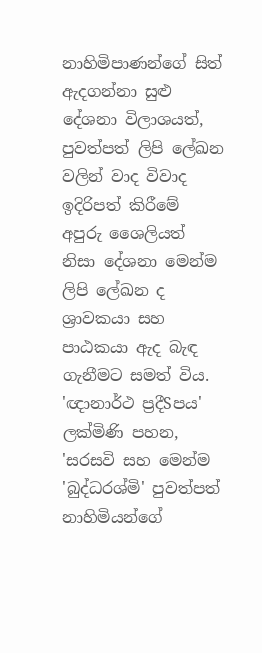නාහිමිපාණන්ගේ සිත් ඇදගන්නා සුළු දේශනා විලාශයත්, පුවත්පත් ලිපි ලේඛන වලින් වාද විවාද ඉදිරිපත් කිරීමේ අපුරු ශෛලියත් නිසා දේශනා මෙන්ම ලිපි ලේඛන ද ශ්‍රාවකයා සහ පාඨකයා ඇද බැඳ ගැනීමට සමත් විය. 'ඥානාර්ථ ප්‍රදීSපය' ලක්‌මිණි පහන, 'සරසවි සහ මෙන්ම 'බුද්ධරශ්මි' පුවත්පත් නාහිමියන්ගේ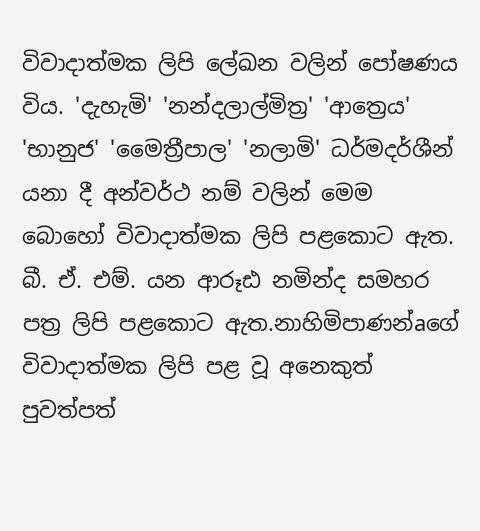විවාදාත්මක ලිපි ලේඛන වලින් පෝෂණය විය. 'දැහැමි' 'නන්දලාල්මිත්‍ර' 'ආත්‍රෙය' 'භානුජ' 'මෛත්‍රීපාල' 'නලාමි' ධර්මදර්ශීන් යනා දී අන්වර්ථ නම් වලින් මෙම බොහෝ විවාදාත්මක ලිපි පළකොට ඇත. බී. ඒ. එම්. යන ආරූඪ නමින්ද සමහර පත්‍ර ලිපි පළකොට ඇත.නාහිමිපාණන්aගේ විවාදාත්මක ලිපි පළ වූ අනෙකුත් පුවත්පත්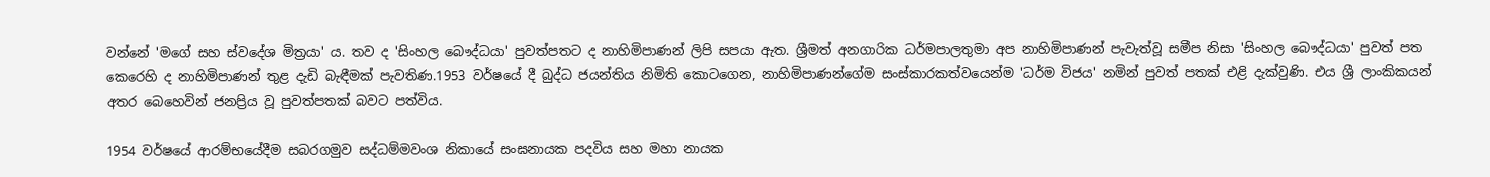වන්නේ 'මගේ සහ ස්‌වදේශ මිත්‍රයා' ය. තව ද 'සිංහල බෞද්ධයා' පුවත්පතට ද නාහිමිපාණන් ලිපි සපයා ඇත. ශ්‍රීමත් අනගාරික ධර්මපාලතුමා අප නාහිමිපාණන් පැවැත්වූ සමීප නිසා 'සිංහල බෞද්ධයා' පුවත් පත කෙරෙහි ද නාහිමිපාණන් තුළ දැඩි බැඳීමක්‌ පැවතිණ.1953 වර්ෂයේ දී බුද්ධ ජයන්තිය නිමිති කොටගෙන, නාහිමිපාණන්ගේම සංස්‌කාරකත්වයෙන්ම 'ධර්ම විජය' නමින් පුවත් පතක්‌ එළි දැක්‌වුණි. එය ශ්‍රී ලාංකිකයන් අතර බෙහෙවින් ජනප්‍රිය වූ පුවත්පතක්‌ බවට පත්විය.

1954 වර්ෂයේ ආරම්භයේදීම සබරගමුව සද්ධම්මවංශ නිකායේ සංඝනායක පදවිය සහ මහා නායක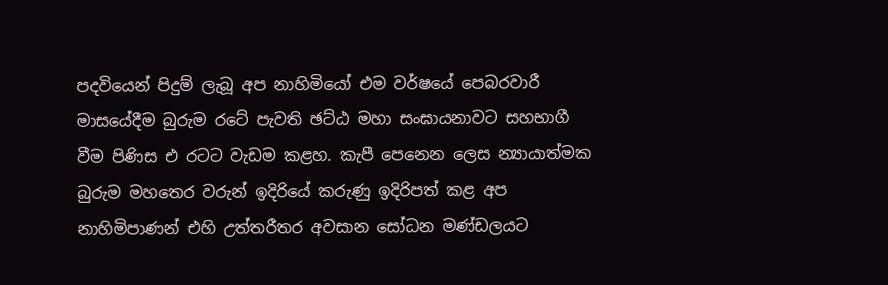පදවියෙන් පිදුම් ලැබූ අප නාහිමියෝ එම වර්ෂයේ පෙබරවාරී මාසයේදීම බුරුම රටේ පැවති ඡට්‌ඨ මහා සංඝායනාවට සහභාගී වීම පිණිස එ රටට වැඩම කළහ. කැපී පෙනෙන ලෙස න්‍යායාත්මක බුරුම මහතෙර වරුන් ඉදිරියේ කරුණු ඉදිරිපත් කළ අප නාහිමිපාණන් එහි උත්තරීතර අවසාන සෝධන මණ්‌ඩලයට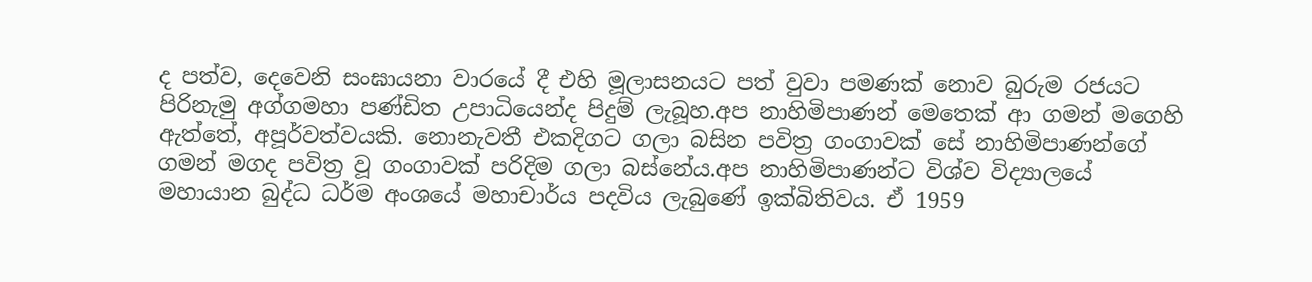ද පත්ව, දෙවෙනි සංඝායනා වාරයේ දී එහි මූලාසනයට පත් වුවා පමණක්‌ නොව බුරුම රජයට පිරිනැමු අග්ගමහා පණ්‌ඩිත උපාධියෙන්ද පිදුම් ලැබූහ.අප නාහිමිපාණන් මෙතෙක්‌ ආ ගමන් මගෙහි ඇත්තේ, අපූර්වත්වයකි. නොනැවතී එකදිගට ගලා බසින පවිත්‍ර ගංගාවක්‌ සේ නාහිමිපාණන්ගේ ගමන් මගද පවිත්‍ර වූ ගංගාවක්‌ පරිදිම ගලා බස්‌නේය.අප නාහිමිපාණන්ට විශ්ව විද්‍යාලයේ මහායාන බුද්ධ ධර්ම අංශයේ මහාචාර්ය පදවිය ලැබුණේ ඉක්‌බිතිවය. ඒ 1959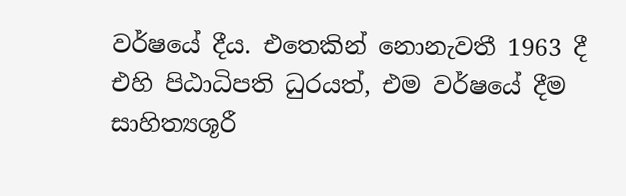වර්ෂයේ දීය. එතෙකින් නොනැවතී 1963 දී එහි පිඨාධිපති ධුරයත්, එම වර්ෂයේ දීම සාහිත්‍යශූරී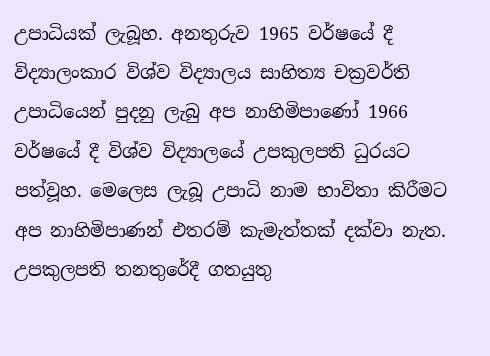උපාධියක්‌ ලැබූහ. අනතුරුව 1965 වර්ෂයේ දී විද්‍යාලංකාර විශ්ව විද්‍යාලය සාහිත්‍ය චක්‍රවර්ති උපාධියෙන් පුදනු ලැබු අප නාහිමිපාණෝ 1966 වර්ෂයේ දී විශ්ව විද්‍යාලයේ උපකුලපති ධුරයට පත්වූහ. මෙලෙස ලැබූ උපාධි නාම භාවිතා කිරීමට අප නාහිමිපාණන් එතරම් කැමැත්තක්‌ දක්‌වා නැත. උපකුලපති තනතුරේදී ගතයුතු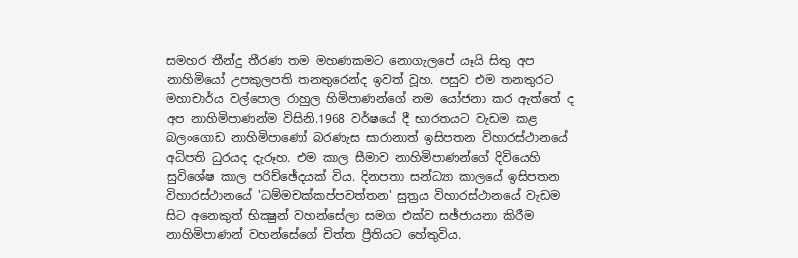සමහර තීන්දු තීරණ තම මහණකමට නොගැලපේ යෑයි සිතු අප නාහිමියෝ උපකුලපති තනතුරෙන්ද ඉවත් වූහ. පසුව එම තනතුරට මහාචාර්ය වල්පොල රාහුල හිමිපාණන්ගේ නම යෝජනා කර ඇත්තේ ද අප නාහිමිපාණන්ම විසිනි.1968 වර්ෂයේ දී භාරතයට වැඩම කළ බලංගොඩ නාහිමිපාණෝ බරණැස සාරානාත් ඉසිපතන විහාරස්‌ථානයේ අධිපති ධුරයද දැරූහ. එම කාල සීමාව නාහිමිපාණන්ගේ දිවියෙහි සුවිශේෂ කාල පරිච්ඡේදයක්‌ විය. දිනපතා සන්ධ්‍යා කාලයේ ඉසිපතන විහාරස්‌ථානයේ 'ධම්මචක්‌කප්පවත්තන' සුත්‍රය විහාරස්‌ථානයේ වැඩම සිට අනෙකුත් භික්‍ෂුන් වහන්සේලා සමග එක්‌ව සඡ්ජායනා කිරීම නාහිමිපාණන් වහන්සේගේ චිත්ත ප්‍රීතියට හේතුවිය.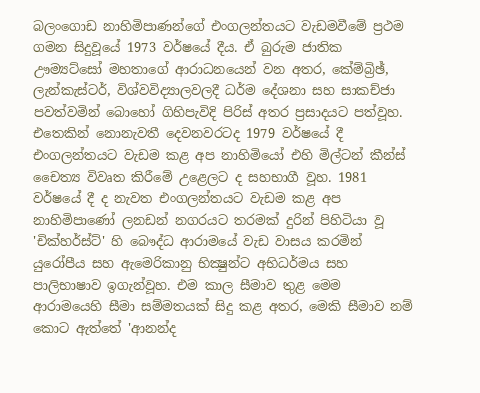බලංගොඩ නාහිමිපාණන්ගේ එංගලන්තයට වැඩමවීමේ ප්‍රථම ගමන සිදුවූයේ 1973 වර්ෂයේ දීය. ඒ බුරුම ජාතික ඌම්‍යට්‌සෝ මහතාගේ ආරාධනයෙන් වන අතර, කේම්බ්‍රිඡ්, ලැන්කැස්‌ටර්, විශ්වවිද්‍යාලවලදී ධර්ම දේශනා සහ සාකච්ජා පවත්වමින් බොහෝ ගිහිපැවිදි පිරිස්‌ අතර ප්‍රසාදයට පත්වූහ. එතෙකින් නොනැවතී දෙවනවරටද 1979 වර්ෂයේ දී එංගලන්තයට වැඩම කළ අප නාහිමියෝ එහි මිල්ටන් කීන්ස්‌ චෛත්‍ය විවෘත කිරීමේ උළෙලට ද සහභාගී වූහ. 1981 වර්ෂයේ දී ද නැවත එංගලන්තයට වැඩම කළ අප නාහිමිපාණෝ ලනඩන් නගරයට තරමක්‌ දුරින් පිහිටියා වූ 'චික්‌හර්ස්‌ට්‌' හි බෞද්ධ ආරාමයේ වැඩ වාසය කරමින් යුරෝපීය සහ ඇමෙරිකානු භික්‍ෂුන්ට අභිධර්මය සහ පාලිභාෂාව ඉගැන්වූහ. එම කාල සීමාව තුළ මෙම ආරාමයෙහි සීමා සම්මතයක්‌ සිදු කළ අතර, මෙකි සීමාව නම් කොට ඇත්තේ 'ආනන්ද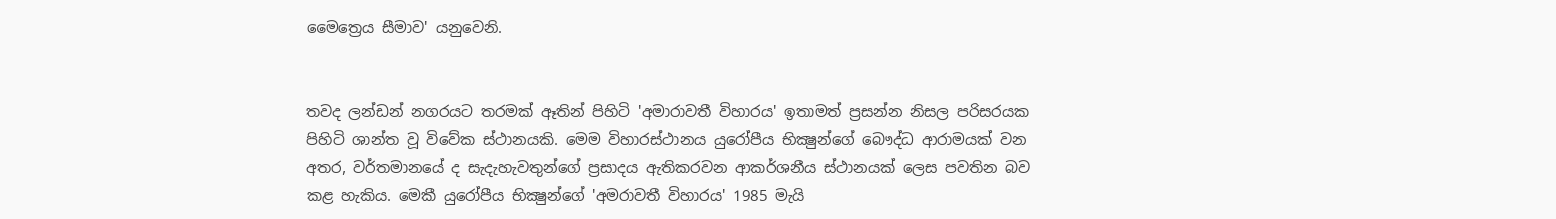මෛත්‍රෙය සීමාව' යනුවෙනි.


තවද ලන්ඩන් නගරයට තරමක්‌ ඈතින් පිහිටි 'අමාරාවතී විහාරය' ඉතාමත් ප්‍රසන්න නිසල පරිසරයක පිහිටි ශාන්ත වූ විවේක ස්‌ථානයකි. මෙම විහාරස්‌ථානය යුරෝපීය භික්‍ෂුන්ගේ බෞද්ධ ආරාමයක්‌ වන අතර, වර්තමානයේ ද සැදැහැවතුන්ගේ ප්‍රසාදය ඇතිකරවන ආකර්ශනීය ස්‌ථානයක්‌ ලෙස පවතින බව කළ හැකිය. මෙකී යුරෝපීය භික්‍ෂුන්ගේ 'අමරාවතී විහාරය' 1985 මැයි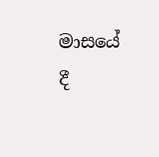මාසයේ දී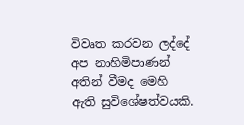විවෘත කරවන ලද්දේ අප නාහිමිපාණන් අතින් වීමද මෙහි ඇති සුවිශේෂත්වයකි.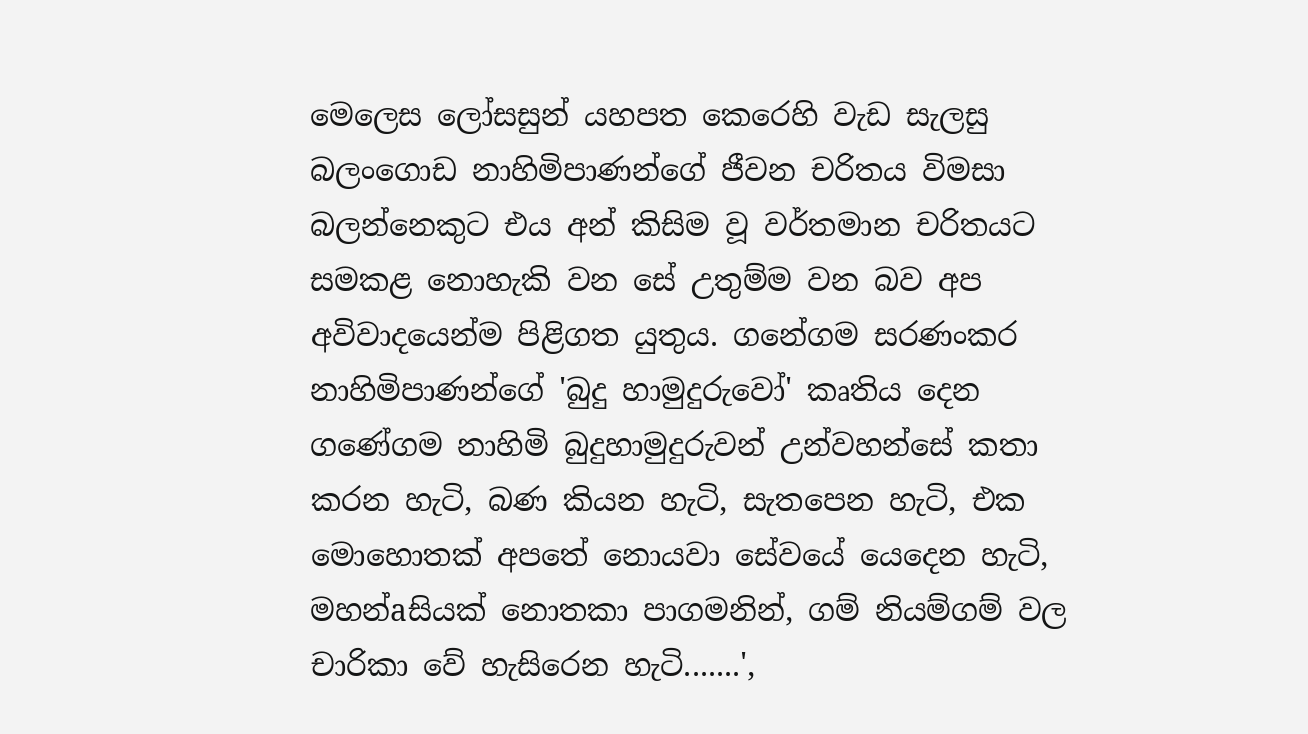මෙලෙස ලෝසසුන් යහපත කෙරෙහි වැඩ සැලසු බලංගොඩ නාහිමිපාණන්ගේ ජීවන චරිතය විමසා බලන්නෙකුට එය අන් කිසිම වූ වර්තමාන චරිතයට සමකළ නොහැකි වන සේ උතුම්ම වන බව අප අවිවාදයෙන්ම පිළිගත යුතුය. ගනේගම සරණංකර නාහිමිපාණන්ගේ 'බුදු හාමුදුරුවෝ' කෘතිය දෙන ගණේගම නාහිමි බුදුහාමුදුරුවන් උන්වහන්සේ කතා කරන හැටි, බණ කියන හැටි, සැතපෙන හැටි, එක මොහොතක්‌ අපතේ නොයවා සේවයේ යෙදෙන හැටි, මහන්aසියක්‌ නොතකා පාගමනින්, ගම් නියම්ගම් වල චාරිකා වේ හැසිරෙන හැටි.......',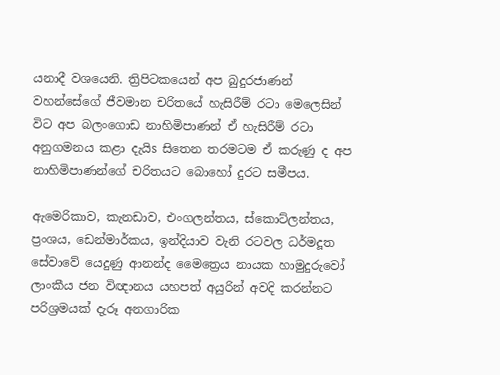යනාදී වශයෙනි. ත්‍රිපිටකයෙන් අප බුදුරජාණන් වහන්සේගේ ජීවමාන චරිතයේ හැසිරීම් රටා මෙලෙසින් විට අප බලංගොඩ නාහිමිපාණන් ඒ හැසිරීම් රටා අනුගමනය කළා දැයිs සිතෙන තරමටම ඒ කරුණු ද අප නාහිමිපාණන්ගේ චරිතයට බොහෝ දුරට සමීපය.

ඇමෙරිකාව, කැනඩාව, එංගලන්තය, ස්‌කොට්‌ලන්තය, ප්‍රංශය, ඩෙන්මාර්කය, ඉන්දියාව වැනි රටවල ධර්මදූත සේවාවේ යෙදුණු ආනන්ද මෛත්‍රෙය නායක හාමුදුරුවෝ ලාංකීය ජන විඥානය යහපත් අයුරින් අවදි කරන්නට පරිශ්‍රමයක්‌ දැරූ අනගාරික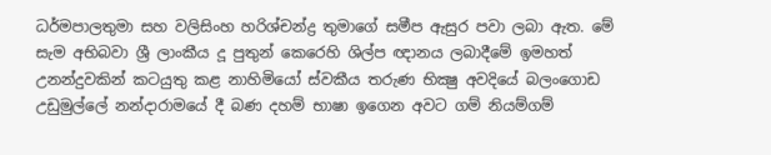ධර්මපාලතුමා සහ වලිසිංහ හරිශ්චන්ද්‍ර තුමාගේ සමීප ඇසුර පවා ලබා ඇත. මේ සැම අභිබවා ශ්‍රී ලාංකීය දූ පුතුන් කෙරෙහි ශිල්ප ඥානය ලබාදීමේ ඉමහත් උනන්දුවකින් කටයුතු කළ නාහිමියෝ ස්‌වකීය තරුණ භික්‍ෂු අවදියේ බලංගොඩ උඩුමුල්ලේ නන්දාරාමයේ දී බණ දහම් භාෂා ඉගෙන අවට ගම් නියම්ගම්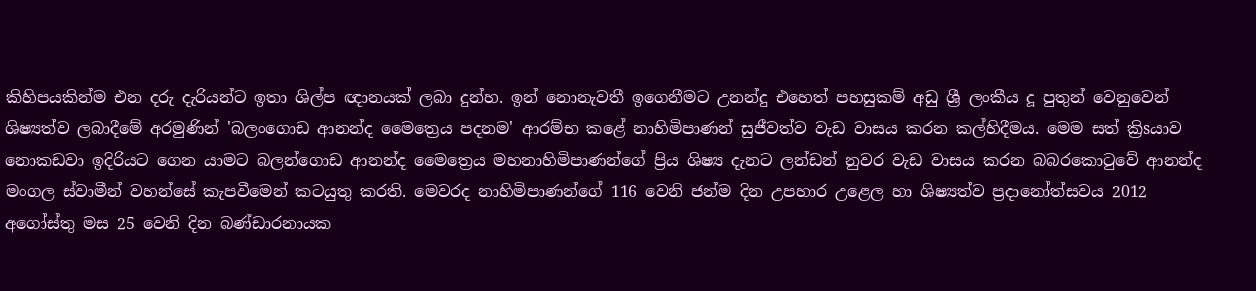කිහිපයකින්ම එන දරු දැරියන්ට ඉතා ශිල්ප ඥානයක්‌ ලබා දුන්හ. ඉන් නොනැවතී ඉගෙනීමට උනන්දු එහෙත් පහසුකම් අඩු ශ්‍රී ලංකීය දූ පුතුන් වෙනුවෙන් ශිෂ්‍යත්ව ලබාදීමේ අරමුණින් 'බලංගොඩ ආනන්ද මෛත්‍රෙය පදනම' ආරම්භ කළේ නාහිමිපාණන් සුජීවත්ව වැඩ වාසය කරන කල්හිදීමය. මෙම සත් ක්‍රිsයාව නොකඩවා ඉදිරියට ගෙන යාමට බලන්ගොඩ ආනන්ද මෛත්‍රෙය මහනාහිමිපාණන්ගේ ප්‍රිය ශිෂ්‍ය දැනට ලන්ඩන් නුවර වැඩ වාසය කරන බබරකොටුවේ ආනන්ද මංගල ස්‌වාමීන් වහන්සේ කැපවීමෙන් කටයුතු කරති. මෙවරද නාහිමිපාණන්ගේ 116 වෙනි ජන්ම දින උපහාර උළෙල හා ශිෂ්‍යත්ව ප්‍රදානෝත්සවය 2012 අගෝස්‌තු මස 25 වෙනි දින බණ්‌ඩාරනායක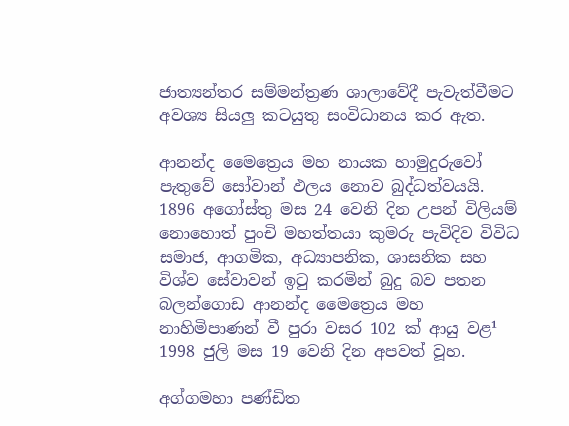ජාත්‍යන්තර සම්මන්ත්‍රණ ශාලාවේදී පැවැත්වීමට අවශ්‍ය සියලු කටයුතු සංවිධානය කර ඇත.

ආනන්ද මෛත්‍රෙය මහ නායක හාමුදුරුවෝ පැතුවේ සෝවාන් ඵලය නොව බුද්ධත්වයයි. 1896 අගෝස්‌තු මස 24 වෙනි දින උපන් විලියම් නොහොත් පුංචි මහත්තයා කුමරු පැවිදිව විවිධ සමාජ, ආගමික, අධ්‍යාපනික, ශාසනික සහ විශ්ව සේවාවන් ඉටු කරමින් බුදු බව පතන බලන්ගොඩ ආනන්ද මෛත්‍රෙය මහ නාහිමිපාණන් වී පුරා වසර 102 ක්‌ ආයු වළ¹ 1998 ජුලි මස 19 වෙනි දින අපවත් වූහ.

අග්ගමහා පණ්‌ඩිත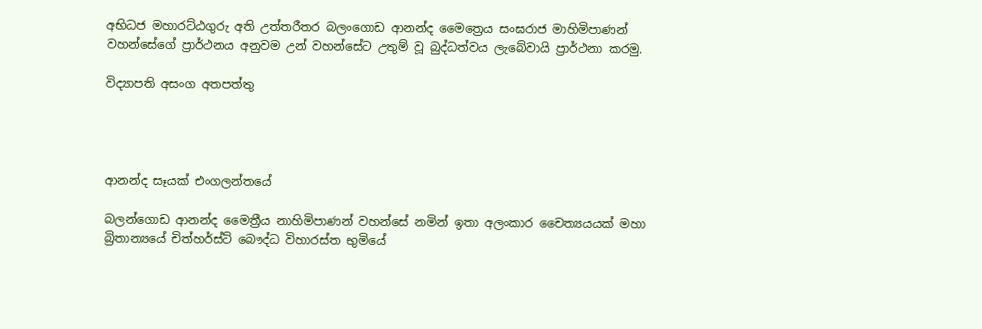අභිධජ මහාරට්‌ඨගුරු අති උත්තරීතර බලංගොඩ ආනන්ද මෛත්‍රෙය සංඝරාජ මාහිමිපාණන් වහන්සේගේ ප්‍රාර්ථනය අනුවම උන් වහන්සේට උතුම් වූ බුද්ධත්වය ලැබේවායි ප්‍රාර්ථනා කරමු.

විද්‍යාපති අසංග අතපත්තු




ආනන්ද සෑයක් එංගලන්තයේ

බලන්ගොඩ ආනන්ද මෛත්‍රීය නාහිමිපාණන් වහන්සේ නමින් ඉතා අලංකාර චෛත්‍යයයක් මහා බ්‍රිතාන්‍යයේ චිත්හර්ස්ට් බෞද්ධ විහාරස්ත භුමියේ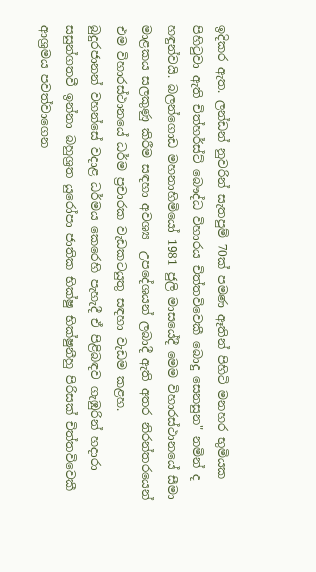ඉදිකර ඇත. ලන්ඩන් නුවරින් සැතපුම් 70ක් පමණ ඈතින් පිහිටි මනහර භුමියක පිහිටුවා ඇති චිත්හර්ස්ට් බෞද්ධ විහාරය චිත්තවිවෙකී බොදු සෙනසුන" නමින් ද හඳුන්වයි. බලන්ගොඩ මහනාහිමියෝ 1981 ජුලි මාසයේදී මෙම විහාරස්ථානයේ සීමා මාළකය සලකුණු කිරීම සඳහා අවශ්‍ය  උපදේශයන් ලබාදී ඇති අතර නිරන්තරයෙන්  එම විහාරස්ථානයේ ධර්ම ප්‍රචාරක වැඩකටයුතු සඳහා වැඩම කළහ.
බුදුරජානන් වහන්සේ වදාළ ධර්මය කෙරෙහි පැහැදී ඒ පිළිබඳව ගැඹුරින් හදාරා සසුන්ගතවී ඉන්නා බහුශ්‍රත යුරෝපා ජාතික භික්ෂු භික්ෂුනීහු පිරිසක් චිත්තවිවෙකී ආශ්‍රමය පවත්වාගෙන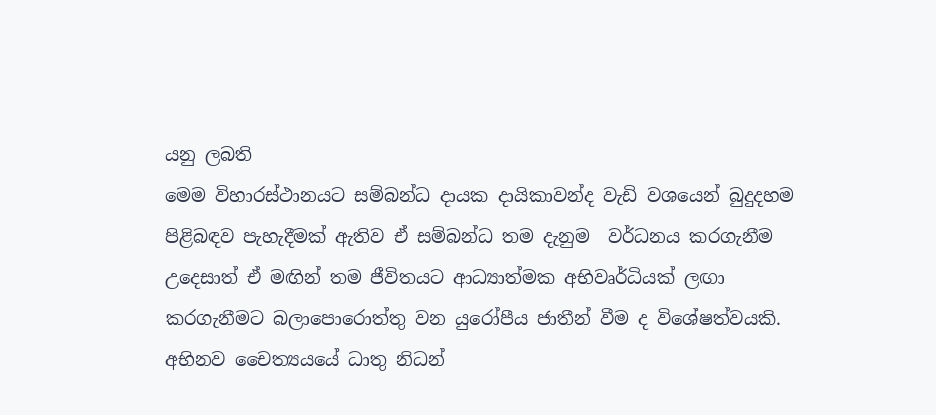යනු ලබති
මෙම විහාරස්ථානයට සම්බන්ධ දායක දායිකාවන්ද වැඩි වශයෙන් බුදුදහම පිළිබඳව පැහැදීමක් ඇතිව ඒ සම්බන්ධ තම දැනුම  වර්ධනය කරගැනීම උදෙසාත් ඒ මඟින් තම ජීවිතයට ආධ්‍යාත්මක අභිවෘර්ධියක් ලඟා කරගැනීමට බලාපොරොත්තු වන යුරෝපීය ජාතීන් වීම ද විශේෂත්වයකි.
අභිනව චෛත්‍යයයේ ධාතු නිධන්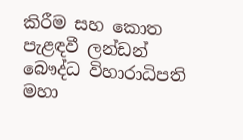කිරීම සහ කොත පැළඳවී ලන්ඩන් බෞද්ධ විහාරාධිපති මහා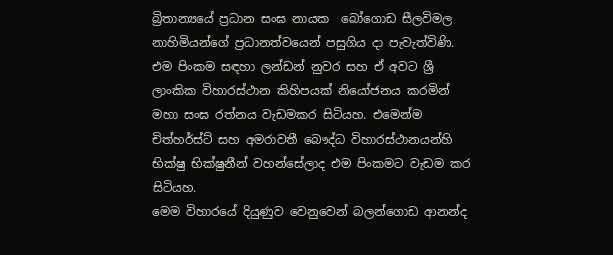බ්‍රිතාන්‍යයේ ප්‍රධාන සංඝ නායක  බෝගොඩ සීලවිමල නාහිමියන්ගේ ප්‍රධානත්වයෙන් පසුගිය දා පැවැත්විණි.  එම පිංකම සඳහා ලන්ඩන් නුවර සහ ඒ අවට ශ්‍රී ලාංකික විහාරස්ථාන කිහිපයක් නියෝජනය කරමින් මහා සංඝ රත්නය වැඩමකර සිටියහ. එමෙන්ම චිත්හර්ස්ට් සහ අමරාවතී බෞද්ධ විහාරස්ථානයන්හි භික්ෂු භික්ෂුනීන් වහන්සේලාද එම පිංකමට වැඩම කර සිටියහ.
මෙම විහාරයේ දියුණුව වෙනුවෙන් බලන්ගොඩ ආනන්ද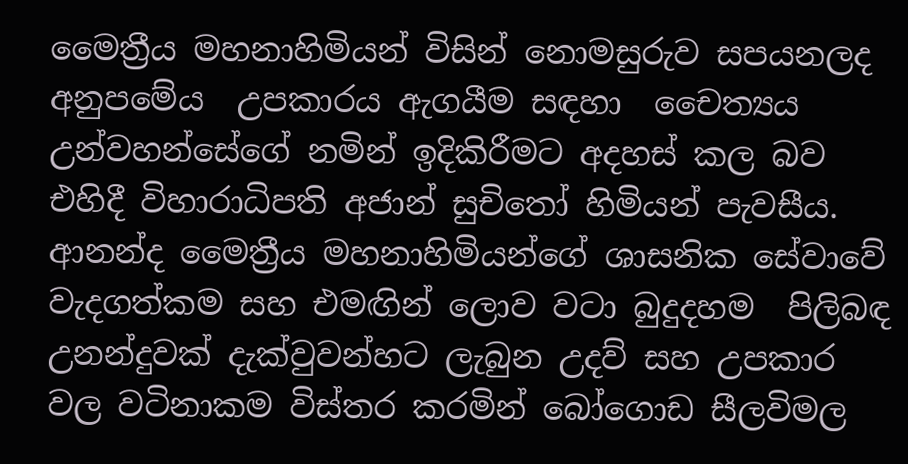මෛත්‍රීය මහනාහිමියන් විසින් නොමසුරුව සපයනලද අනුපමේය  උපකාරය ඇගයීම සඳහා  චෛත්‍යය උන්වහන්සේගේ නමින් ඉදිකිරීමට අදහස් කල බව එහිදී විහාරාධිපති අජාන් සුචිතෝ හිමියන් පැවසීය. ආනන්ද මෛත්‍රීය මහනාහිමියන්ගේ ශාසනික සේවාවේ වැදගත්කම සහ එමඟින් ලොව වටා බුදුදහම  පිලිබඳ උනන්දුවක් දැක්වුවන්හට ලැබුන උදව් සහ උපකාර වල වටිනාකම විස්තර කරමින් බෝගොඩ සීලවිමල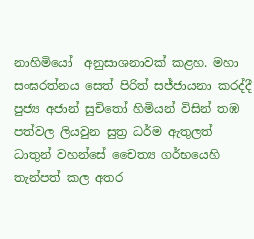නාහිමියෝ  අනුසාශනාවක් කළහ. මහා සංඝරත්නය සෙත් පිරිත් සජ්ජායනා කරද්දී පුජ්‍ය අජාන් සුචිතෝ හිමියන් විසින් තඹ පත්වල ලියවුන සුත්‍ර ධර්ම ඇතුලත් ධාතුන් වහන්සේ චෛත්‍ය ගර්භයෙහි තැන්පත් කල අතර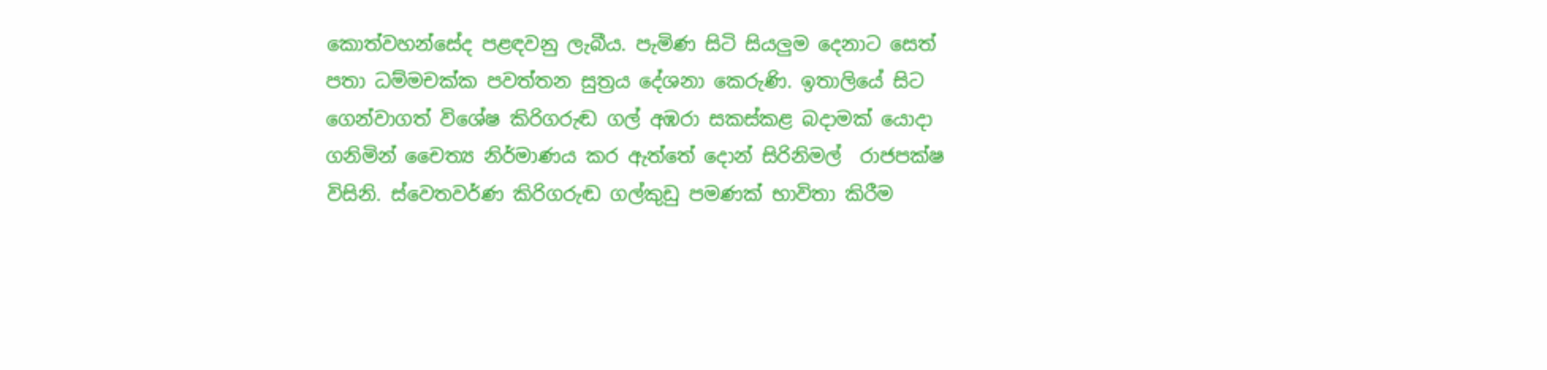කොත්වහන්සේද පළඳවනු ලැබීය. පැමිණ සිටි සියලුම දෙනාට සෙත් පතා ධම්මචක්ක පවත්තන සුත්‍රය දේශනා කෙරුණි. ඉතාලියේ සිට ගෙන්වාගත් විශේෂ කිරිගරුඬ ගල් අඹරා සකස්කළ බදාමක් යොදා ගනිමින් චෛත්‍ය නිර්මාණය කර ඇත්තේ දොන් සිරිනිමල්  රාජපක්ෂ විසිනි. ස්වෙතවර්ණ කිරිගරුඬ ගල්කුඩු පමණක් භාවිතා කිරීම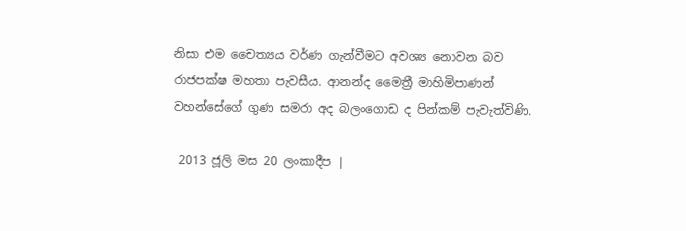නිසා එම චෛත්‍යය වර්ණ ගැන්වීමට අවශ්‍ය නොවන බව රාජපක්ෂ මහතා පැවසීය. ආනන්ද මෛත්‍රී මාහිමිපාණන් වහන්සේගේ ගුණ සමරා අද බලංගොඩ ද පින්කම් පැවැත්විණි.

 2013 ජූලි මස 20 ලංකාදීප |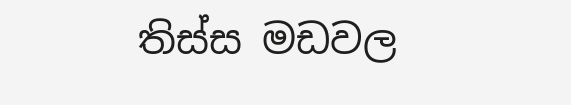තිස්ස මඩවල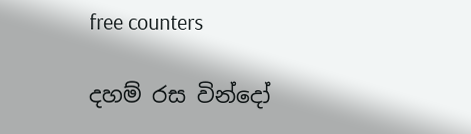free counters

දහම් රස වින්දෝ